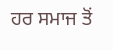ਹਰ ਸਮਾਜ ਤੋਂ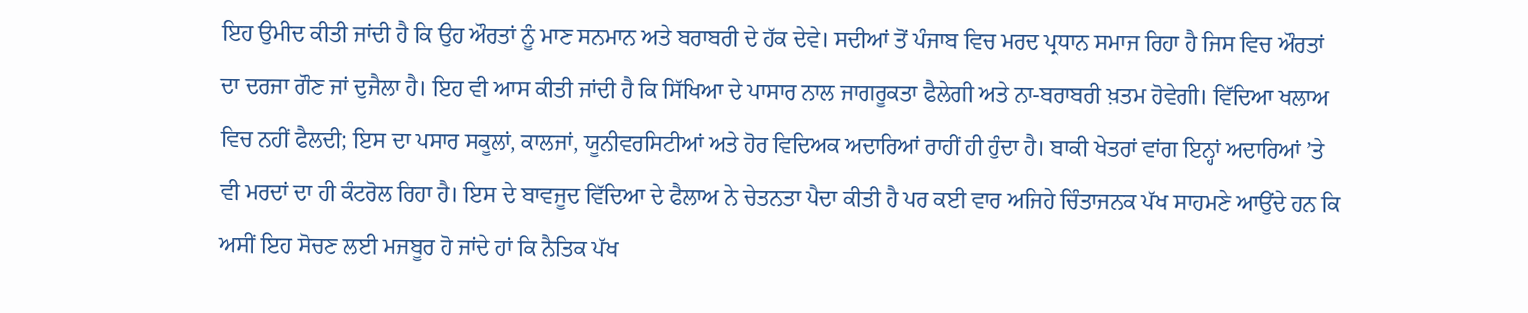ਇਹ ਉਮੀਦ ਕੀਤੀ ਜਾਂਦੀ ਹੈ ਕਿ ਉਹ ਔਰਤਾਂ ਨੂੰ ਮਾਣ ਸਨਮਾਨ ਅਤੇ ਬਰਾਬਰੀ ਦੇ ਹੱਕ ਦੇਵੇ। ਸਦੀਆਂ ਤੋਂ ਪੰਜਾਬ ਵਿਚ ਮਰਦ ਪ੍ਰਧਾਨ ਸਮਾਜ ਰਿਹਾ ਹੈ ਜਿਸ ਵਿਚ ਔਰਤਾਂ ਦਾ ਦਰਜਾ ਗੌਣ ਜਾਂ ਦੁਜੈਲਾ ਹੈ। ਇਹ ਵੀ ਆਸ ਕੀਤੀ ਜਾਂਦੀ ਹੈ ਕਿ ਸਿੱਖਿਆ ਦੇ ਪਾਸਾਰ ਨਾਲ ਜਾਗਰੂਕਤਾ ਫੈਲੇਗੀ ਅਤੇ ਨਾ-ਬਰਾਬਰੀ ਖ਼ਤਮ ਹੋਵੇਗੀ। ਵਿੱਦਿਆ ਖਲਾਅ ਵਿਚ ਨਹੀਂ ਫੈਲਦੀ; ਇਸ ਦਾ ਪਸਾਰ ਸਕੂਲਾਂ, ਕਾਲਜਾਂ, ਯੂਨੀਵਰਸਿਟੀਆਂ ਅਤੇ ਹੋਰ ਵਿਦਿਅਕ ਅਦਾਰਿਆਂ ਰਾਹੀਂ ਹੀ ਹੁੰਦਾ ਹੈ। ਬਾਕੀ ਖੇਤਰਾਂ ਵਾਂਗ ਇਨ੍ਹਾਂ ਅਦਾਰਿਆਂ ’ਤੇ ਵੀ ਮਰਦਾਂ ਦਾ ਹੀ ਕੰਟਰੋਲ ਰਿਹਾ ਹੈ। ਇਸ ਦੇ ਬਾਵਜੂਦ ਵਿੱਦਿਆ ਦੇ ਫੈਲਾਅ ਨੇ ਚੇਤਨਤਾ ਪੈਦਾ ਕੀਤੀ ਹੈ ਪਰ ਕਈ ਵਾਰ ਅਜਿਹੇ ਚਿੰਤਾਜਨਕ ਪੱਖ ਸਾਹਮਣੇ ਆਉਂਦੇ ਹਨ ਕਿ ਅਸੀਂ ਇਹ ਸੋਚਣ ਲਈ ਮਜਬੂਰ ਹੋ ਜਾਂਦੇ ਹਾਂ ਕਿ ਨੈਤਿਕ ਪੱਖ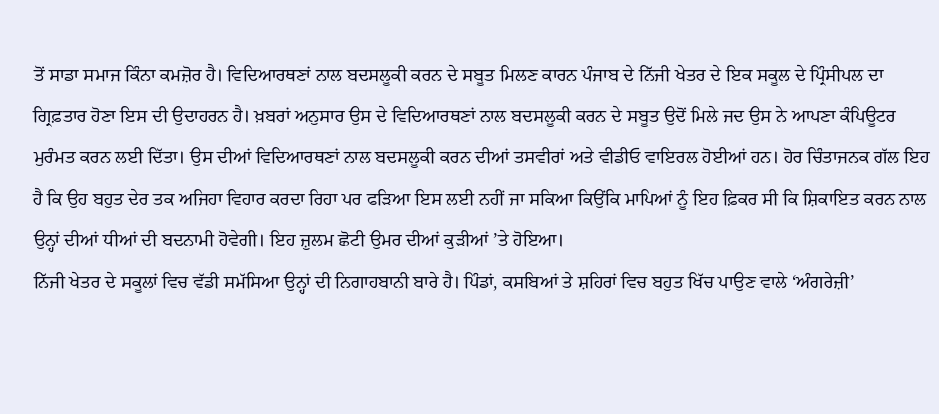ਤੋਂ ਸਾਡਾ ਸਮਾਜ ਕਿੰਨਾ ਕਮਜ਼ੋਰ ਹੈ। ਵਿਦਿਆਰਥਣਾਂ ਨਾਲ ਬਦਸਲੂਕੀ ਕਰਨ ਦੇ ਸਬੂਤ ਮਿਲਣ ਕਾਰਨ ਪੰਜਾਬ ਦੇ ਨਿੱਜੀ ਖੇਤਰ ਦੇ ਇਕ ਸਕੂਲ ਦੇ ਪ੍ਰਿੰਸੀਪਲ ਦਾ ਗ੍ਰਿਫ਼ਤਾਰ ਹੋਣਾ ਇਸ ਦੀ ਉਦਾਹਰਨ ਹੈ। ਖ਼ਬਰਾਂ ਅਨੁਸਾਰ ਉਸ ਦੇ ਵਿਦਿਆਰਥਣਾਂ ਨਾਲ ਬਦਸਲੂਕੀ ਕਰਨ ਦੇ ਸਬੂਤ ਉਦੋਂ ਮਿਲੇ ਜਦ ਉਸ ਨੇ ਆਪਣਾ ਕੰਪਿਊਟਰ ਮੁਰੰਮਤ ਕਰਨ ਲਈ ਦਿੱਤਾ। ਉਸ ਦੀਆਂ ਵਿਦਿਆਰਥਣਾਂ ਨਾਲ ਬਦਸਲੂਕੀ ਕਰਨ ਦੀਆਂ ਤਸਵੀਰਾਂ ਅਤੇ ਵੀਡੀਓ ਵਾਇਰਲ ਹੋਈਆਂ ਹਨ। ਹੋਰ ਚਿੰਤਾਜਨਕ ਗੱਲ ਇਹ ਹੈ ਕਿ ਉਹ ਬਹੁਤ ਦੇਰ ਤਕ ਅਜਿਹਾ ਵਿਹਾਰ ਕਰਦਾ ਰਿਹਾ ਪਰ ਫੜਿਆ ਇਸ ਲਈ ਨਹੀਂ ਜਾ ਸਕਿਆ ਕਿਉਂਕਿ ਮਾਪਿਆਂ ਨੂੰ ਇਹ ਫ਼ਿਕਰ ਸੀ ਕਿ ਸ਼ਿਕਾਇਤ ਕਰਨ ਨਾਲ ਉਨ੍ਹਾਂ ਦੀਆਂ ਧੀਆਂ ਦੀ ਬਦਨਾਮੀ ਹੋਵੇਗੀ। ਇਹ ਜ਼ੁਲਮ ਛੋਟੀ ਉਮਰ ਦੀਆਂ ਕੁੜੀਆਂ ’ਤੇ ਹੋਇਆ।
ਨਿੱਜੀ ਖੇਤਰ ਦੇ ਸਕੂਲਾਂ ਵਿਚ ਵੱਡੀ ਸਮੱਸਿਆ ਉਨ੍ਹਾਂ ਦੀ ਨਿਗਾਹਬਾਨੀ ਬਾਰੇ ਹੈ। ਪਿੰਡਾਂ, ਕਸਬਿਆਂ ਤੇ ਸ਼ਹਿਰਾਂ ਵਿਚ ਬਹੁਤ ਖਿੱਚ ਪਾਉਣ ਵਾਲੇ ‘ਅੰਗਰੇਜ਼ੀ’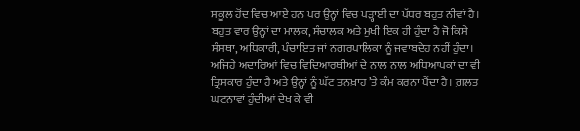ਸਕੂਲ ਹੋਂਦ ਵਿਚ ਆਏ ਹਨ ਪਰ ਉਨ੍ਹਾਂ ਵਿਚ ਪੜ੍ਹਾਈ ਦਾ ਪੱਧਰ ਬਹੁਤ ਨੀਵਾਂ ਹੈ। ਬਹੁਤ ਵਾਰ ਉਨ੍ਹਾਂ ਦਾ ਮਾਲਕ, ਸੰਚਾਲਕ ਅਤੇ ਮੁਖੀ ਇਕ ਹੀ ਹੁੰਦਾ ਹੈ ਜੋ ਕਿਸੇ ਸੰਸਥਾ, ਅਧਿਕਾਰੀ, ਪੰਚਾਇਤ ਜਾਂ ਨਗਰਪਾਲਿਕਾ ਨੂੰ ਜਵਾਬਦੇਹ ਨਹੀਂ ਹੁੰਦਾ। ਅਜਿਹੇ ਅਦਾਰਿਆਂ ਵਿਚ ਵਿਦਿਆਰਥੀਆਂ ਦੇ ਨਾਲ ਨਾਲ ਅਧਿਆਪਕਾਂ ਦਾ ਵੀ ਤ੍ਰਿਸਕਾਰ ਹੁੰਦਾ ਹੈ ਅਤੇ ਉਨ੍ਹਾਂ ਨੂੰ ਘੱਟ ਤਨਖ਼ਾਹ ’ਤੇ ਕੰਮ ਕਰਨਾ ਪੈਂਦਾ ਹੈ। ਗ਼ਲਤ ਘਟਨਾਵਾਂ ਹੁੰਦੀਆਂ ਦੇਖ ਕੇ ਵੀ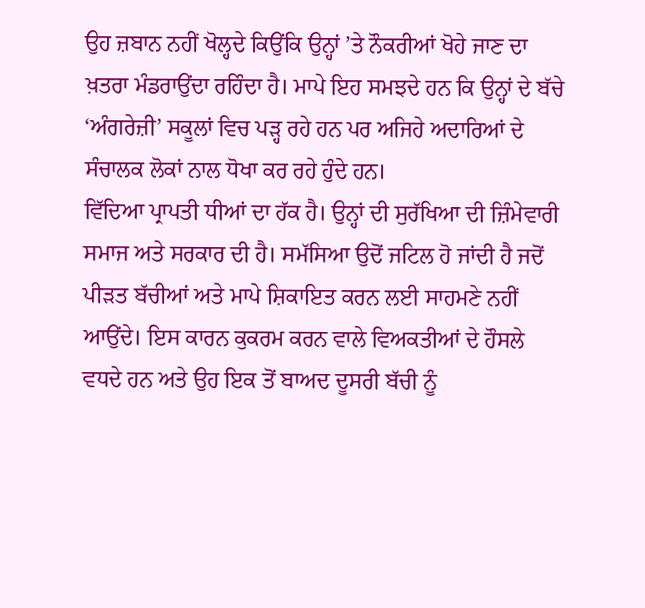ਉਹ ਜ਼ਬਾਨ ਨਹੀਂ ਖੋਲ੍ਹਦੇ ਕਿਉਂਕਿ ਉਨ੍ਹਾਂ ’ਤੇ ਨੌਕਰੀਆਂ ਖੋਹੇ ਜਾਣ ਦਾ ਖ਼ਤਰਾ ਮੰਡਰਾਉਂਦਾ ਰਹਿੰਦਾ ਹੈ। ਮਾਪੇ ਇਹ ਸਮਝਦੇ ਹਨ ਕਿ ਉਨ੍ਹਾਂ ਦੇ ਬੱਚੇ ‘ਅੰਗਰੇਜ਼ੀ’ ਸਕੂਲਾਂ ਵਿਚ ਪੜ੍ਹ ਰਹੇ ਹਨ ਪਰ ਅਜਿਹੇ ਅਦਾਰਿਆਂ ਦੇ ਸੰਚਾਲਕ ਲੋਕਾਂ ਨਾਲ ਧੋਖਾ ਕਰ ਰਹੇ ਹੁੰਦੇ ਹਨ।
ਵਿੱਦਿਆ ਪ੍ਰਾਪਤੀ ਧੀਆਂ ਦਾ ਹੱਕ ਹੈ। ਉਨ੍ਹਾਂ ਦੀ ਸੁਰੱਖਿਆ ਦੀ ਜ਼ਿੰਮੇਵਾਰੀ ਸਮਾਜ ਅਤੇ ਸਰਕਾਰ ਦੀ ਹੈ। ਸਮੱਸਿਆ ਉਦੋਂ ਜਟਿਲ ਹੋ ਜਾਂਦੀ ਹੈ ਜਦੋਂ ਪੀੜਤ ਬੱਚੀਆਂ ਅਤੇ ਮਾਪੇ ਸ਼ਿਕਾਇਤ ਕਰਨ ਲਈ ਸਾਹਮਣੇ ਨਹੀਂ ਆਉਂਦੇ। ਇਸ ਕਾਰਨ ਕੁਕਰਮ ਕਰਨ ਵਾਲੇ ਵਿਅਕਤੀਆਂ ਦੇ ਹੌਸਲੇ ਵਧਦੇ ਹਨ ਅਤੇ ਉਹ ਇਕ ਤੋਂ ਬਾਅਦ ਦੂਸਰੀ ਬੱਚੀ ਨੂੰ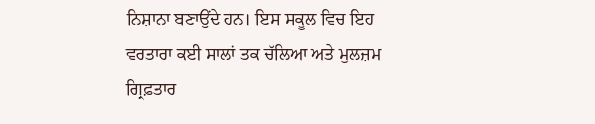ਨਿਸ਼ਾਨਾ ਬਣਾਉਂਦੇ ਹਨ। ਇਸ ਸਕੂਲ ਵਿਚ ਇਹ ਵਰਤਾਰਾ ਕਈ ਸਾਲਾਂ ਤਕ ਚੱਲਿਆ ਅਤੇ ਮੁਲਜ਼ਮ ਗ੍ਰਿਫ਼ਤਾਰ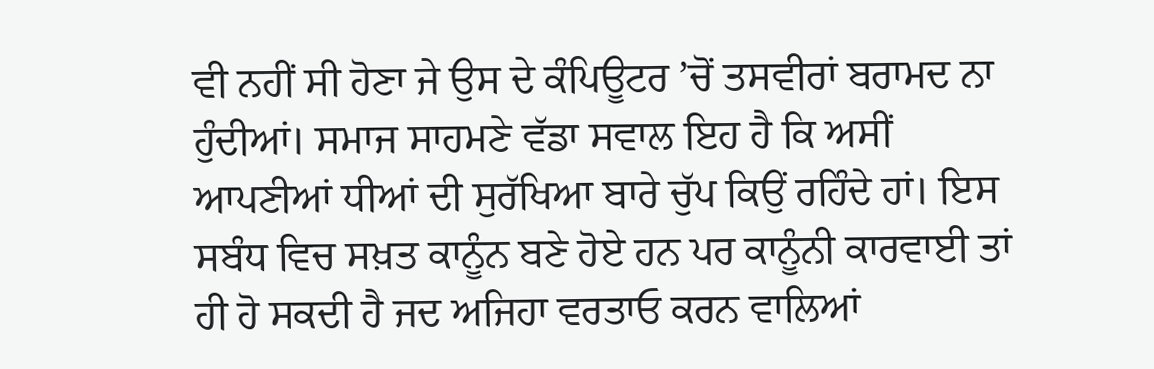ਵੀ ਨਹੀਂ ਸੀ ਹੋਣਾ ਜੇ ਉਸ ਦੇ ਕੰਪਿਊਟਰ ’ਚੋਂ ਤਸਵੀਰਾਂ ਬਰਾਮਦ ਨਾ ਹੁੰਦੀਆਂ। ਸਮਾਜ ਸਾਹਮਣੇ ਵੱਡਾ ਸਵਾਲ ਇਹ ਹੈ ਕਿ ਅਸੀਂ ਆਪਣੀਆਂ ਧੀਆਂ ਦੀ ਸੁਰੱਖਿਆ ਬਾਰੇ ਚੁੱਪ ਕਿਉਂ ਰਹਿੰਦੇ ਹਾਂ। ਇਸ ਸਬੰਧ ਵਿਚ ਸਖ਼ਤ ਕਾਨੂੰਨ ਬਣੇ ਹੋਏ ਹਨ ਪਰ ਕਾਨੂੰਨੀ ਕਾਰਵਾਈ ਤਾਂ ਹੀ ਹੋ ਸਕਦੀ ਹੈ ਜਦ ਅਜਿਹਾ ਵਰਤਾਓ ਕਰਨ ਵਾਲਿਆਂ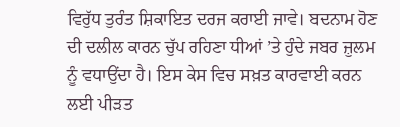ਵਿਰੁੱਧ ਤੁਰੰਤ ਸ਼ਿਕਾਇਤ ਦਰਜ ਕਰਾਈ ਜਾਵੇ। ਬਦਨਾਮ ਹੋਣ ਦੀ ਦਲੀਲ ਕਾਰਨ ਚੁੱਪ ਰਹਿਣਾ ਧੀਆਂ ’ਤੇ ਹੁੰਦੇ ਜਬਰ ਜ਼ੁਲਮ ਨੂੰ ਵਧਾਉਂਦਾ ਹੈ। ਇਸ ਕੇਸ ਵਿਚ ਸਖ਼ਤ ਕਾਰਵਾਈ ਕਰਨ ਲਈ ਪੀੜਤ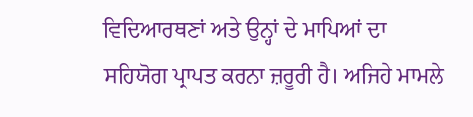ਵਿਦਿਆਰਥਣਾਂ ਅਤੇ ਉਨ੍ਹਾਂ ਦੇ ਮਾਪਿਆਂ ਦਾ ਸਹਿਯੋਗ ਪ੍ਰਾਪਤ ਕਰਨਾ ਜ਼ਰੂਰੀ ਹੈ। ਅਜਿਹੇ ਮਾਮਲੇ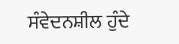ਸੰਵੇਦਨਸ਼ੀਲ ਹੁੰਦੇ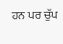ਹਨ ਪਰ ਚੁੱਪ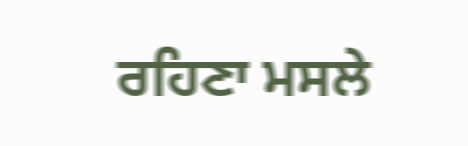ਰਹਿਣਾ ਮਸਲੇ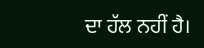ਦਾ ਹੱਲ ਨਹੀਂ ਹੈ।